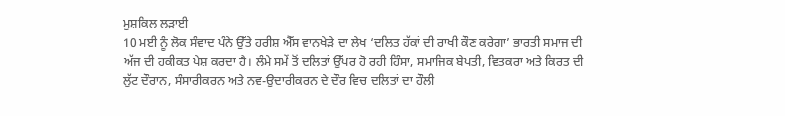ਮੁਸ਼ਕਿਲ ਲੜਾਈ
10 ਮਈ ਨੂੰ ਲੋਕ ਸੰਵਾਦ ਪੰਨੇ ਉੱਤੇ ਹਰੀਸ਼ ਐੱਸ ਵਾਨਖੇੜੇ ਦਾ ਲੇਖ ‘ਦਲਿਤ ਹੱਕਾਂ ਦੀ ਰਾਖੀ ਕੌਣ ਕਰੇਗਾ’ ਭਾਰਤੀ ਸਮਾਜ ਦੀ ਅੱਜ ਦੀ ਹਕੀਕਤ ਪੇਸ਼ ਕਰਦਾ ਹੈ। ਲੰਮੇ ਸਮੇਂ ਤੋਂ ਦਲਿਤਾਂ ਉੱਪਰ ਹੋ ਰਹੀ ਹਿੰਸਾ, ਸਮਾਜਿਕ ਬੇਪਤੀ, ਵਿਤਕਰਾ ਅਤੇ ਕਿਰਤ ਦੀ ਲੁੱਟ ਦੌਰਾਨ, ਸੰਸਾਰੀਕਰਨ ਅਤੇ ਨਵ-ਉਦਾਰੀਕਰਨ ਦੇ ਦੌਰ ਵਿਚ ਦਲਿਤਾਂ ਦਾ ਹੌਲੀ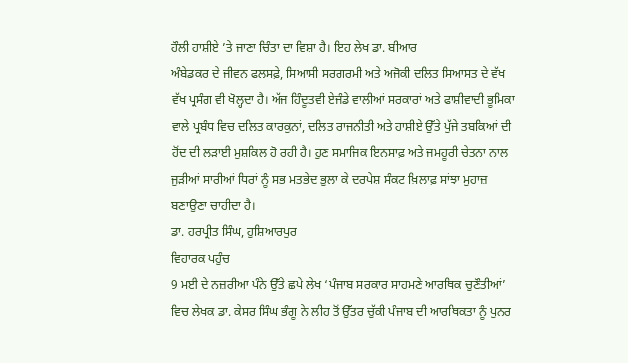ਹੌਲੀ ਹਾਸ਼ੀਏ ’ਤੇ ਜਾਣਾ ਚਿੰਤਾ ਦਾ ਵਿਸ਼ਾ ਹੈ। ਇਹ ਲੇਖ ਡਾ. ਬੀਆਰ
ਅੰਬੇਡਕਰ ਦੇ ਜੀਵਨ ਫਲਸਫ਼ੇ, ਸਿਆਸੀ ਸਰਗਰਮੀ ਅਤੇ ਅਜੋਕੀ ਦਲਿਤ ਸਿਆਸਤ ਦੇ ਵੱਖ ਵੱਖ ਪ੍ਰਸੰਗ ਵੀ ਖੋਲ੍ਹਦਾ ਹੈ। ਅੱਜ ਹਿੰਦੂਤਵੀ ਏਜੰਡੇ ਵਾਲੀਆਂ ਸਰਕਾਰਾਂ ਅਤੇ ਫਾਸ਼ੀਵਾਦੀ ਭੂਮਿਕਾ ਵਾਲੇ ਪ੍ਰਬੰਧ ਵਿਚ ਦਲਿਤ ਕਾਰਕੁਨਾਂ, ਦਲਿਤ ਰਾਜਨੀਤੀ ਅਤੇ ਹਾਸ਼ੀਏ ਉੱਤੇ ਪੁੱਜੇ ਤਬਕਿਆਂ ਦੀ ਹੋਂਦ ਦੀ ਲੜਾਈ ਮੁਸ਼ਕਿਲ ਹੋ ਰਹੀ ਹੈ। ਹੁਣ ਸਮਾਜਿਕ ਇਨਸਾਫ਼ ਅਤੇ ਜਮਹੂਰੀ ਚੇਤਨਾ ਨਾਲ ਜੁੜੀਆਂ ਸਾਰੀਆਂ ਧਿਰਾਂ ਨੂੰ ਸਭ ਮਤਭੇਦ ਭੁਲਾ ਕੇ ਦਰਪੇਸ਼ ਸੰਕਟ ਖ਼ਿਲਾਫ਼ ਸਾਂਝਾ ਮੁਹਾਜ਼ ਬਣਾਉਣਾ ਚਾਹੀਦਾ ਹੈ।
ਡਾ. ਹਰਪ੍ਰੀਤ ਸਿੰਘ, ਹੁਸ਼ਿਆਰਪੁਰ
ਵਿਹਾਰਕ ਪਹੁੰਚ
9 ਮਈ ਦੇ ਨਜ਼ਰੀਆ ਪੰਨੇ ਉੱਤੇ ਛਪੇ ਲੇਖ ‘ਪੰਜਾਬ ਸਰਕਾਰ ਸਾਹਮਣੇ ਆਰਥਿਕ ਚੁਣੌਤੀਆਂ’ ਵਿਚ ਲੇਖਕ ਡਾ. ਕੇਸਰ ਸਿੰਘ ਭੰਗੂ ਨੇ ਲੀਹ ਤੋਂ ਉੱਤਰ ਚੁੱਕੀ ਪੰਜਾਬ ਦੀ ਆਰਥਿਕਤਾ ਨੂੰ ਪੁਨਰ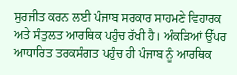ਸੁਰਜੀਤ ਕਰਨ ਲਈ ਪੰਜਾਬ ਸਰਕਾਰ ਸਾਹਮਣੇ ਵਿਹਾਰਕ ਅਤੇ ਸੰਤੁਲਤ ਆਰਥਿਕ ਪਹੁੰਚ ਰੱਖੀ ਹੈ। ਅੰਕੜਿਆਂ ਉੱਪਰ ਆਧਾਰਿਤ ਤਰਕਸੰਗਤ ਪਹੁੰਚ ਹੀ ਪੰਜਾਬ ਨੂੰ ਆਰਥਿਕ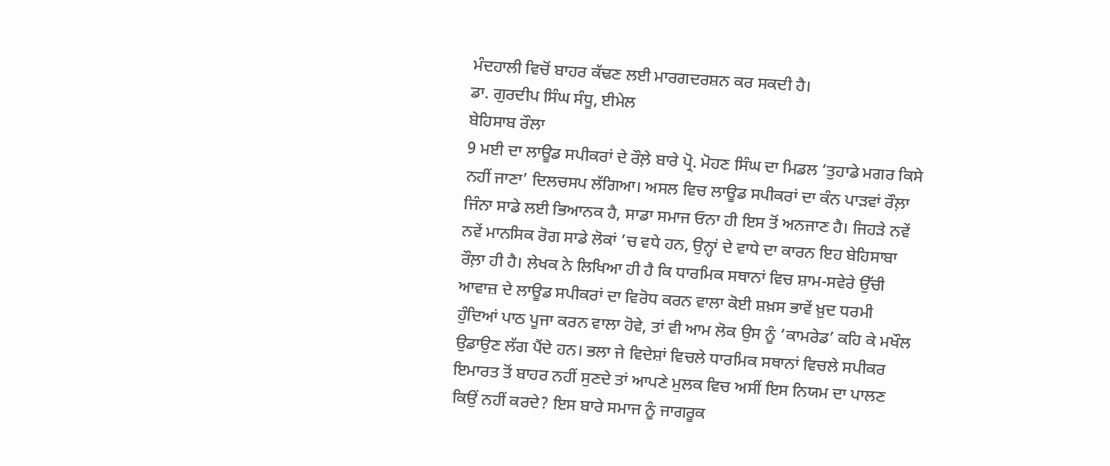ਮੰਦਹਾਲੀ ਵਿਚੋਂ ਬਾਹਰ ਕੱਢਣ ਲਈ ਮਾਰਗਦਰਸ਼ਨ ਕਰ ਸਕਦੀ ਹੈ।
ਡਾ. ਗੁਰਦੀਪ ਸਿੰਘ ਸੰਧੂ, ਈਮੇਲ
ਬੇਹਿਸਾਬ ਰੌਲਾ
9 ਮਈ ਦਾ ਲਾਊਡ ਸਪੀਕਰਾਂ ਦੇ ਰੌਲ਼ੇ ਬਾਰੇ ਪ੍ਰੋ. ਮੋਹਣ ਸਿੰਘ ਦਾ ਮਿਡਲ ‘ਤੁਹਾਡੇ ਮਗਰ ਕਿਸੇ ਨਹੀਂ ਜਾਣਾ’ ਦਿਲਚਸਪ ਲੱਗਿਆ। ਅਸਲ ਵਿਚ ਲਾਊਡ ਸਪੀਕਰਾਂ ਦਾ ਕੰਨ ਪਾੜਵਾਂ ਰੌਲ਼ਾ ਜਿੰਨਾ ਸਾਡੇ ਲਈ ਭਿਆਨਕ ਹੈ, ਸਾਡਾ ਸਮਾਜ ਓਨਾ ਹੀ ਇਸ ਤੋਂ ਅਨਜਾਣ ਹੈ। ਜਿਹੜੇ ਨਵੇਂ ਨਵੇਂ ਮਾਨਸਿਕ ਰੋਗ ਸਾਡੇ ਲੋਕਾਂ ’ਚ ਵਧੇ ਹਨ, ਉਨ੍ਹਾਂ ਦੇ ਵਾਧੇ ਦਾ ਕਾਰਨ ਇਹ ਬੇਹਿਸਾਬਾ ਰੌਲ਼ਾ ਹੀ ਹੈ। ਲੇਖਕ ਨੇ ਲਿਖਿਆ ਹੀ ਹੈ ਕਿ ਧਾਰਮਿਕ ਸਥਾਨਾਂ ਵਿਚ ਸ਼ਾਮ-ਸਵੇਰੇ ਉੱਚੀ ਆਵਾਜ਼ ਦੇ ਲਾਊਡ ਸਪੀਕਰਾਂ ਦਾ ਵਿਰੋਧ ਕਰਨ ਵਾਲਾ ਕੋਈ ਸ਼ਖ਼ਸ ਭਾਵੇਂ ਖ਼ੁਦ ਧਰਮੀ ਹੁੰਦਿਆਂ ਪਾਠ ਪੂਜਾ ਕਰਨ ਵਾਲਾ ਹੋਵੇ, ਤਾਂ ਵੀ ਆਮ ਲੋਕ ਉਸ ਨੂੰ ‘ਕਾਮਰੇਡ’ ਕਹਿ ਕੇ ਮਖੌਲ ਉਡਾਉਣ ਲੱਗ ਪੈਂਦੇ ਹਨ। ਭਲਾ ਜੇ ਵਿਦੇਸ਼ਾਂ ਵਿਚਲੇ ਧਾਰਮਿਕ ਸਥਾਨਾਂ ਵਿਚਲੇ ਸਪੀਕਰ ਇਮਾਰਤ ਤੋਂ ਬਾਹਰ ਨਹੀਂ ਸੁਣਦੇ ਤਾਂ ਆਪਣੇ ਮੁਲਕ ਵਿਚ ਅਸੀਂ ਇਸ ਨਿਯਮ ਦਾ ਪਾਲਣ ਕਿਉਂ ਨਹੀਂ ਕਰਦੇ? ਇਸ ਬਾਰੇ ਸਮਾਜ ਨੂੰ ਜਾਗਰੂਕ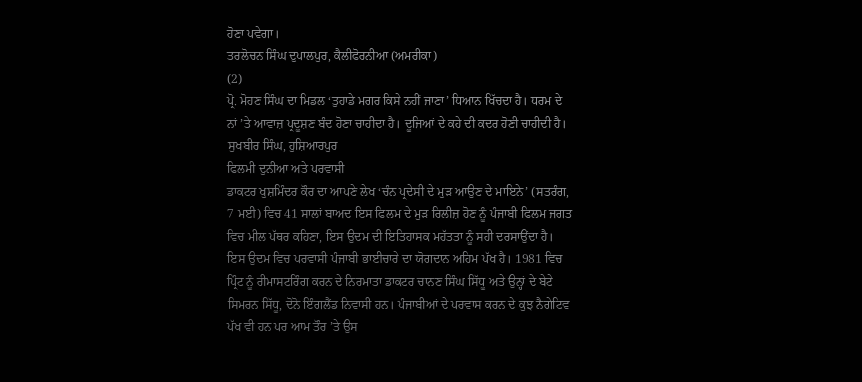ਹੋਣਾ ਪਵੇਗਾ।
ਤਰਲੋਚਨ ਸਿੰਘ ਦੁਪਾਲਪੁਰ, ਕੈਲੀਫੋਰਨੀਆ (ਅਮਰੀਕਾ)
(2)
ਪ੍ਰੋ. ਮੋਹਣ ਸਿੰਘ ਦਾ ਮਿਡਲ ‘ਤੁਹਾਡੇ ਮਗਰ ਕਿਸੇ ਨਹੀਂ ਜਾਣਾ’ ਧਿਆਨ ਖਿੱਚਦਾ ਹੈ। ਧਰਮ ਦੇ ਨਾਂ ’ਤੇ ਆਵਾਜ਼ ਪ੍ਰਦੂਸ਼ਣ ਬੰਦ ਹੋਣਾ ਚਾਹੀਦਾ ਹੈ। ਦੂਜਿਆਂ ਦੇ ਕਹੇ ਦੀ ਕਦਰ ਹੋਣੀ ਚਾਹੀਦੀ ਹੈ।
ਸੁਖਬੀਰ ਸਿੰਘ, ਹੁਸ਼ਿਆਰਪੁਰ
ਫਿਲਮੀ ਦੁਨੀਆ ਅਤੇ ਪਰਵਾਸੀ
ਡਾਕਟਰ ਖੁਸ਼ਮਿੰਦਰ ਕੌਰ ਦਾ ਆਪਣੇ ਲੇਖ ‘ਚੰਨ ਪ੍ਰਦੇਸੀ ਦੇ ਮੁੜ ਆਉਣ ਦੇ ਮਾਇਨੇ’ (ਸਤਰੰਗ, 7 ਮਈ) ਵਿਚ 41 ਸਾਲਾਂ ਬਾਅਦ ਇਸ ਫਿਲਮ ਦੇ ਮੁੜ ਰਿਲੀਜ਼ ਹੋਣ ਨੂੰ ਪੰਜਾਬੀ ਫਿਲਮ ਜਗਤ ਵਿਚ ਮੀਲ ਪੱਥਰ ਕਹਿਣਾ, ਇਸ ਉਦਮ ਦੀ ਇਤਿਹਾਸਕ ਮਹੱਤਤਾ ਨੂੰ ਸਹੀ ਦਰਸਾਉਂਦਾ ਹੈ। ਇਸ ਉਦਮ ਵਿਚ ਪਰਵਾਸੀ ਪੰਜਾਬੀ ਭਾਈਚਾਰੇ ਦਾ ਯੋਗਦਾਨ ਅਹਿਮ ਪੱਖ ਹੈ। 1981 ਵਿਚ ਪ੍ਰਿੰਟ ਨੂੰ ਰੀਮਾਸਟਰਿੰਗ ਕਰਨ ਦੇ ਨਿਰਮਾਤਾ ਡਾਕਟਰ ਚਾਨਣ ਸਿੰਘ ਸਿੱਧੂ ਅਤੇ ਉਨ੍ਹਾਂ ਦੇ ਬੇਟੇ ਸਿਮਰਨ ਸਿੱਧੂ, ਦੋਨੋ ਇੰਗਲੈਂਡ ਨਿਵਾਸੀ ਹਨ। ਪੰਜਾਬੀਆਂ ਦੇ ਪਰਵਾਸ ਕਰਨ ਦੇ ਕੁਝ ਨੈਗੇਟਿਵ ਪੱਖ ਵੀ ਹਨ ਪਰ ਆਮ ਤੌਰ ’ਤੇ ਉਸ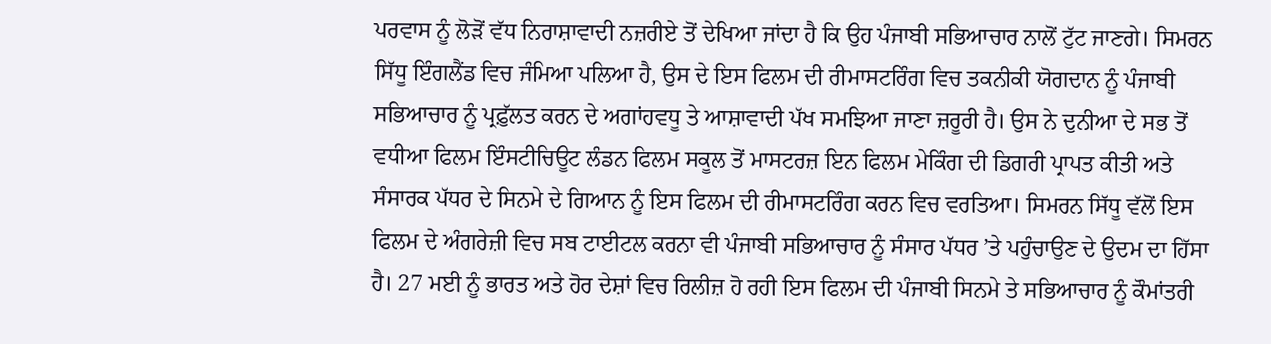ਪਰਵਾਸ ਨੂੰ ਲੋੜੋਂ ਵੱਧ ਨਿਰਾਸ਼ਾਵਾਦੀ ਨਜ਼ਰੀਏ ਤੋਂ ਦੇਖਿਆ ਜਾਂਦਾ ਹੈ ਕਿ ਉਹ ਪੰਜਾਬੀ ਸਭਿਆਚਾਰ ਨਾਲੋਂ ਟੁੱਟ ਜਾਣਗੇ। ਸਿਮਰਨ ਸਿੱਧੂ ਇੰਗਲੈਂਡ ਵਿਚ ਜੰਮਿਆ ਪਲਿਆ ਹੈ, ਉਸ ਦੇ ਇਸ ਫਿਲਮ ਦੀ ਰੀਮਾਸਟਰਿੰਗ ਵਿਚ ਤਕਨੀਕੀ ਯੋਗਦਾਨ ਨੂੰ ਪੰਜਾਬੀ ਸਭਿਆਚਾਰ ਨੂੰ ਪ੍ਰਫ਼ੁੱਲਤ ਕਰਨ ਦੇ ਅਗਾਂਹਵਧੂ ਤੇ ਆਸ਼ਾਵਾਦੀ ਪੱਖ ਸਮਝਿਆ ਜਾਣਾ ਜ਼ਰੂਰੀ ਹੈ। ਉਸ ਨੇ ਦੁਨੀਆ ਦੇ ਸਭ ਤੋਂ ਵਧੀਆ ਫਿਲਮ ਇੰਸਟੀਚਿਊਟ ਲੰਡਨ ਫਿਲਮ ਸਕੂਲ ਤੋਂ ਮਾਸਟਰਜ਼ ਇਨ ਫਿਲਮ ਮੇਕਿੰਗ ਦੀ ਡਿਗਰੀ ਪ੍ਰਾਪਤ ਕੀਤੀ ਅਤੇ ਸੰਸਾਰਕ ਪੱਧਰ ਦੇ ਸਿਨਮੇ ਦੇ ਗਿਆਨ ਨੂੰ ਇਸ ਫਿਲਮ ਦੀ ਰੀਮਾਸਟਰਿੰਗ ਕਰਨ ਵਿਚ ਵਰਤਿਆ। ਸਿਮਰਨ ਸਿੱਧੂ ਵੱਲੋਂ ਇਸ ਫਿਲਮ ਦੇ ਅੰਗਰੇਜ਼ੀ ਵਿਚ ਸਬ ਟਾਈਟਲ ਕਰਨਾ ਵੀ ਪੰਜਾਬੀ ਸਭਿਆਚਾਰ ਨੂੰ ਸੰਸਾਰ ਪੱਧਰ ’ਤੇ ਪਹੁੰਚਾਉਣ ਦੇ ਉਦਮ ਦਾ ਹਿੱਸਾ ਹੈ। 27 ਮਈ ਨੂੰ ਭਾਰਤ ਅਤੇ ਹੋਰ ਦੇਸ਼ਾਂ ਵਿਚ ਰਿਲੀਜ਼ ਹੋ ਰਹੀ ਇਸ ਫਿਲਮ ਦੀ ਪੰਜਾਬੀ ਸਿਨਮੇ ਤੇ ਸਭਿਆਚਾਰ ਨੂੰ ਕੌਮਾਂਤਰੀ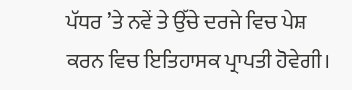ਪੱਧਰ ’ਤੇ ਨਵੇਂ ਤੇ ਉੱਚੇ ਦਰਜੇ ਵਿਚ ਪੇਸ਼ ਕਰਨ ਵਿਚ ਇਤਿਹਾਸਕ ਪ੍ਰਾਪਤੀ ਹੋਵੇਗੀ।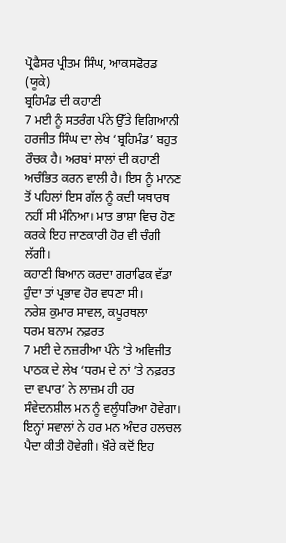ਪ੍ਰੋਫੈਸਰ ਪ੍ਰੀਤਮ ਸਿੰਘ, ਆਕਸਫੋਰਡ (ਯੂਕੇ)
ਬ੍ਰਹਿਮੰਡ ਦੀ ਕਹਾਣੀ
7 ਮਈ ਨੂੰ ਸਤਰੰਗ ਪੰਨੇ ਉੱਤੇ ਵਿਗਿਆਨੀ ਹਰਜੀਤ ਸਿੰਘ ਦਾ ਲੇਖ ‘ਬ੍ਰਹਿਮੰਡ’ ਬਹੁਤ ਰੌਚਕ ਹੈ। ਅਰਬਾਂ ਸਾਲਾਂ ਦੀ ਕਹਾਣੀ ਅਚੰਭਿਤ ਕਰਨ ਵਾਲੀ ਹੈ। ਇਸ ਨੂੰ ਮਾਨਣ ਤੋਂ ਪਹਿਲਾਂ ਇਸ ਗੱਲ ਨੂੰ ਕਦੀ ਯਥਾਰਥ ਨਹੀਂ ਸੀ ਮੰਨਿਆ। ਮਾਤ ਭਾਸ਼ਾ ਵਿਚ ਹੋਣ ਕਰਕੇ ਇਹ ਜਾਣਕਾਰੀ ਹੋਰ ਵੀ ਚੰਗੀ ਲੱਗੀ।
ਕਹਾਣੀ ਬਿਆਨ ਕਰਦਾ ਗਰਾਫਿਕ ਵੱਡਾ ਹੁੰਦਾ ਤਾਂ ਪ੍ਰਭਾਵ ਹੋਰ ਵਧਣਾ ਸੀ।
ਨਰੇਸ਼ ਕੁਮਾਰ ਸਾਵਲ, ਕਪੂਰਥਲਾ
ਧਰਮ ਬਨਾਮ ਨਫ਼ਰਤ
7 ਮਈ ਦੇ ਨਜ਼ਰੀਆ ਪੰਨੇ ’ਤੇ ਅਵਿਜੀਤ ਪਾਠਕ ਦੇ ਲੇਖ ‘ਧਰਮ ਦੇ ਨਾਂ ’ਤੇ ਨਫ਼ਰਤ ਦਾ ਵਪਾਰ’ ਨੇ ਲਾਜ਼ਮ ਹੀ ਹਰ ਸੰਵੇਦਨਸ਼ੀਲ ਮਨ ਨੂੰ ਵਲੂੰਧਰਿਆ ਹੋਵੇਗਾ। ਇਨ੍ਹਾਂ ਸਵਾਲਾਂ ਨੇ ਹਰ ਮਨ ਅੰਦਰ ਹਲਚਲ ਪੈਦਾ ਕੀਤੀ ਹੋਵੇਗੀ। ਖ਼ੌਰੇ ਕਦੋਂ ਇਹ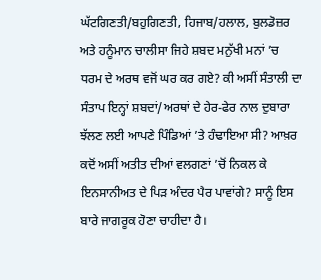ਘੱਟਗਿਣਤੀ/ਬਹੁਗਿਣਤੀ, ਹਿਜਾਬ/ਹਲਾਲ, ਬੁਲਡੋਜ਼ਰ ਅਤੇ ਹਨੂੰਮਾਨ ਚਾਲੀਸਾ ਜਿਹੇ ਸ਼ਬਦ ਮਨੁੱਖੀ ਮਨਾਂ ’ਚ ਧਰਮ ਦੇ ਅਰਥ ਵਜੋਂ ਘਰ ਕਰ ਗਏ? ਕੀ ਅਸੀਂ ਸੰਤਾਲੀ ਦਾ ਸੰਤਾਪ ਇਨ੍ਹਾਂ ਸ਼ਬਦਾਂ/ਅਰਥਾਂ ਦੇ ਹੇਰ-ਫੇਰ ਨਾਲ ਦੁਬਾਰਾ ਝੱਲਣ ਲਈ ਆਪਣੇ ਪਿੰਡਿਆਂ ’ਤੇ ਹੰਢਾਇਆ ਸੀ? ਆਖ਼ਰ ਕਦੋਂ ਅਸੀਂ ਅਤੀਤ ਦੀਆਂ ਵਲਗਣਾਂ ’ਚੋਂ ਨਿਕਲ ਕੇ ਇਨਸਾਨੀਅਤ ਦੇ ਪਿੜ ਅੰਦਰ ਪੈਰ ਪਾਵਾਂਗੇ? ਸਾਨੂੰ ਇਸ ਬਾਰੇ ਜਾਗਰੂਕ ਹੋਣਾ ਚਾਹੀਦਾ ਹੈ।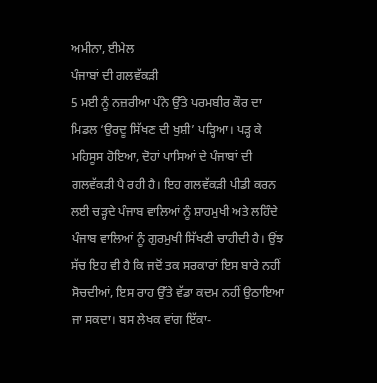ਅਮੀਨਾ, ਈਮੇਲ
ਪੰਜਾਬਾਂ ਦੀ ਗਲਵੱਕੜੀ
5 ਮਈ ਨੂੰ ਨਜ਼ਰੀਆ ਪੰਨੇ ਉੱਤੇ ਪਰਮਬੀਰ ਕੌਰ ਦਾ ਮਿਡਲ ‘ਉਰਦੂ ਸਿੱਖਣ ਦੀ ਖੁਸ਼ੀ’ ਪੜ੍ਹਿਆ। ਪੜ੍ਹ ਕੇ ਮਹਿਸੂਸ ਹੋਇਆ, ਦੋਹਾਂ ਪਾਸਿਆਂ ਦੇ ਪੰਜਾਬਾਂ ਦੀ ਗਲਵੱਕੜੀ ਪੈ ਰਹੀ ਹੈ। ਇਹ ਗਲਵੱਕੜੀ ਪੀਡੀ ਕਰਨ ਲਈ ਚੜ੍ਹਦੇ ਪੰਜਾਬ ਵਾਲਿਆਂ ਨੂੰ ਸ਼ਾਹਮੁਖੀ ਅਤੇ ਲਹਿੰਦੇ ਪੰਜਾਬ ਵਾਲਿਆਂ ਨੂੰ ਗੁਰਮੁਖੀ ਸਿੱਖਣੀ ਚਾਹੀਦੀ ਹੈ। ਉਂਝ ਸੱਚ ਇਹ ਵੀ ਹੈ ਕਿ ਜਦੋਂ ਤਕ ਸਰਕਾਰਾਂ ਇਸ ਬਾਰੇ ਨਹੀਂ ਸੋਚਦੀਆਂ, ਇਸ ਰਾਹ ਉੱਤੇ ਵੱਡਾ ਕਦਮ ਨਹੀਂ ਉਠਾਇਆ ਜਾ ਸਕਦਾ। ਬਸ ਲੇਖਕ ਵਾਂਗ ਇੱਕਾ-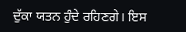ਦੁੱਕਾ ਯਤਨ ਹੁੰਦੇ ਰਹਿਣਗੇ। ਇਸ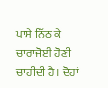ਪਾਸੇ ਨਿੱਠ ਕੇ ਚਾਰਾਜੋਈ ਹੋਣੀ ਚਾਹੀਦੀ ਹੈ। ਦੋਹਾਂ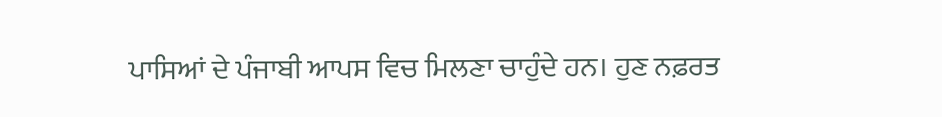ਪਾਸਿਆਂ ਦੇ ਪੰਜਾਬੀ ਆਪਸ ਵਿਚ ਮਿਲਣਾ ਚਾਹੁੰਦੇ ਹਨ। ਹੁਣ ਨਫ਼ਰਤ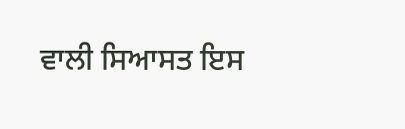ਵਾਲੀ ਸਿਆਸਤ ਇਸ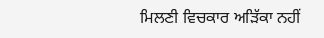ਮਿਲਣੀ ਵਿਚਕਾਰ ਅੜਿੱਕਾ ਨਹੀਂ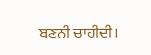ਬਣਨੀ ਚਾਹੀਦੀ।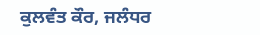ਕੁਲਵੰਤ ਕੌਰ, ਜਲੰਧਰ